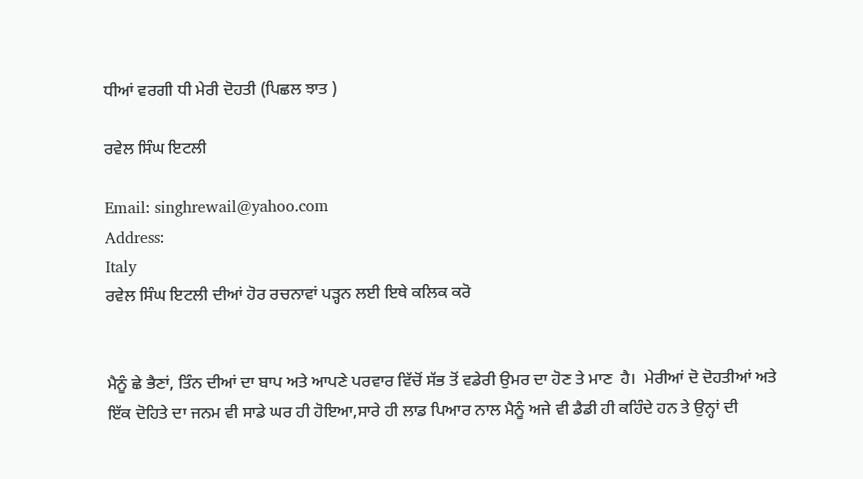ਧੀਆਂ ਵਰਗੀ ਧੀ ਮੇਰੀ ਦੋਹਤੀ (ਪਿਛਲ ਝਾਤ )

ਰਵੇਲ ਸਿੰਘ ਇਟਲੀ

Email: singhrewail@yahoo.com
Address:
Italy
ਰਵੇਲ ਸਿੰਘ ਇਟਲੀ ਦੀਆਂ ਹੋਰ ਰਚਨਾਵਾਂ ਪੜ੍ਹਨ ਲਈ ਇਥੇ ਕਲਿਕ ਕਰੋ


ਮੈਨੂੰ ਛੇ ਭੈਣਾਂ, ਤਿੰਨ ਦੀਆਂ ਦਾ ਬਾਪ ਅਤੇ ਆਪਣੇ ਪਰਵਾਰ ਵਿੱਚੋਂ ਸੱਭ ਤੋਂ ਵਡੇਰੀ ਉਮਰ ਦਾ ਹੋਣ ਤੇ ਮਾਣ  ਹੈ।  ਮੇਰੀਆਂ ਦੋ ਦੋਹਤੀਆਂ ਅਤੇ ਇੱਕ ਦੋਹਿਤੇ ਦਾ ਜਨਮ ਵੀ ਸਾਡੇ ਘਰ ਹੀ ਹੋਇਆ,ਸਾਰੇ ਹੀ ਲਾਡ ਪਿਆਰ ਨਾਲ ਮੈਨੂੰ ਅਜੇ ਵੀ ਡੈਡੀ ਹੀ ਕਹਿੰਦੇ ਹਨ ਤੇ ਉਨ੍ਹਾਂ ਦੀ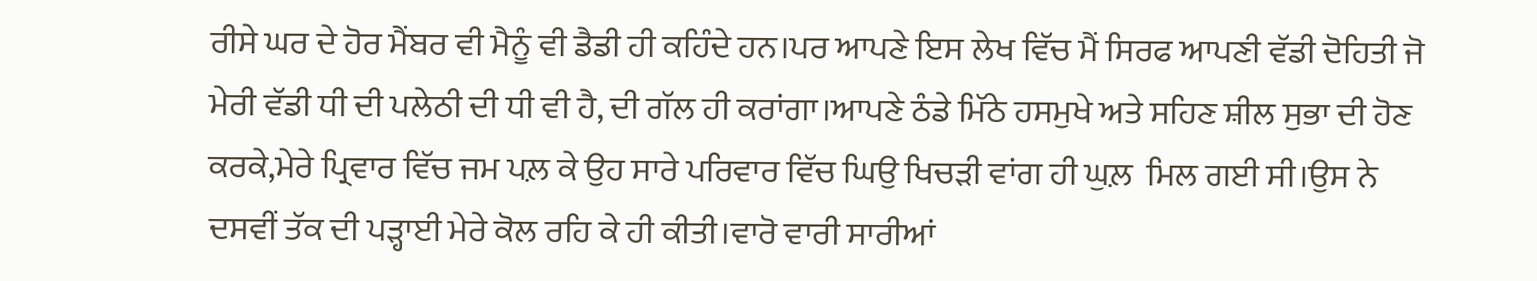ਰੀਸੇ ਘਰ ਦੇ ਹੋਰ ਮੈਂਬਰ ਵੀ ਮੈਨੂੰ ਵੀ ਡੈਡੀ ਹੀ ਕਹਿੰਦੇ ਹਨ।ਪਰ ਆਪਣੇ ਇਸ ਲੇਖ ਵਿੱਚ ਮੈਂ ਸਿਰਫ ਆਪਣੀ ਵੱਡੀ ਦੋਹਿਤੀ ਜੋ ਮੇਰੀ ਵੱਡੀ ਧੀ ਦੀ ਪਲੇਠੀ ਦੀ ਧੀ ਵੀ ਹੈ, ਦੀ ਗੱਲ ਹੀ ਕਰਾਂਗਾ।ਆਪਣੇ ਠੰਡੇ ਮਿੱਠੇ ਹਸਮੁਖੇ ਅਤੇ ਸਹਿਣ ਸ਼ੀਲ ਸੁਭਾ ਦੀ ਹੋਣ ਕਰਕੇ,ਮੇਰੇ ਪ੍ਰਿਵਾਰ ਵਿੱਚ ਜਮ ਪਲ਼ ਕੇ ਉਹ ਸਾਰੇ ਪਰਿਵਾਰ ਵਿੱਚ ਘਿਉ ਖਿਚੜੀ ਵਾਂਗ ਹੀ ਘੁਲ਼  ਮਿਲ ਗਈ ਸੀ।ਉਸ ਨੇ ਦਸਵੀਂ ਤੱਕ ਦੀ ਪੜ੍ਹਾਈ ਮੇਰੇ ਕੋਲ ਰਹਿ ਕੇ ਹੀ ਕੀਤੀ।ਵਾਰੋ ਵਾਰੀ ਸਾਰੀਆਂ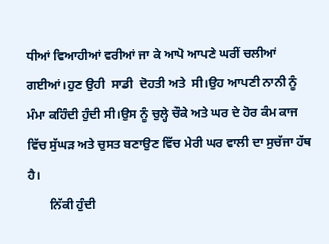ਧੀਆਂ ਵਿਆਹੀਆਂ ਵਰੀਆਂ ਜਾ ਕੇ ਆਪੋ ਆਪਣੇ ਘਰੀਂ ਚਲੀਆਂ ਗਈਆਂ।ਹੁਣ ਉਹੀ  ਸਾਡੀ  ਦੋਹਤੀ ਅਤੇ  ਸੀ।ਉਹ ਆਪਣੀ ਨਾਨੀ ਨੂੰ  ਮੰਮਾ ਕਹਿੰਦੀ ਹੁੰਦੀ ਸੀ।ਉਸ ਨੂੰ ਚੁਲ੍ਹੇ ਚੌਕੇ ਅਤੇ ਘਰ ਦੇ ਹੋਰ ਕੰਮ ਕਾਜ ਵਿੱਚ ਸੁੱਘੜ ਅਤੇ ਚੁਸਤ ਬਣਾਉਣ ਵਿੱਚ ਮੇਰੀ ਘਰ ਵਾਲੀ ਦਾ ਸੁਚੱਜਾ ਹੱਥ ਹੈ।
       ਨਿੱਕੀ ਹੁੰਦੀ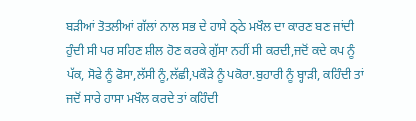ਬੜੀਆਂ ਤੋਤਲੀਆਂ ਗੱਲਾਂ ਨਾਲ ਸਭ ਦੇ ਹਾਸੇ ਠ੍ਠੇ ਮਖੌਲ ਦਾ ਕਾਰਣ ਬਣ ਜਾਂਦੀ ਹੁੰਦੀ ਸੀ ਪਰ ਸਹਿਣ ਸ਼ੀਲ ਹੋਣ ਕਰਕੇ ਗੁੱਸਾ ਨਹੀਂ ਸੀ ਕਰਦੀ,ਜਦੋਂ ਕਦੇ ਕਪ ਨੂੰ ਪੱਕ, ਸੋਫੇ ਨੂੰ ਫੋਸਾ,ਲੱਸੀ ਨੂੰ,ਲੱਛੀ,ਪਕੌੜੇ ਨੂੰ ਪਕੋਰਾ.ਬੁਹਾਰੀ ਨੂੰ ਬ੍ਹਾੜੀ, ਕਹਿੰਦੀ ਤਾਂ ਜਦੋਂ ਸਾਰੇ ਹਾਸਾ ਮਖੌਲ ਕਰਦੇ ਤਾਂ ਕਹਿੰਦੀ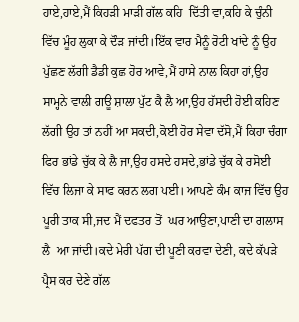ਹਾਏ,ਹਾਏ,ਮੈਂ ਕਿਹੜੀ ਮਾੜੀ ਗੱਲ ਕਹਿ  ਦਿੱਤੀ ਵਾ,ਕਹਿ ਕੇ ਚੁੰਨੀ ਵਿੱਚ ਮੂੰਹ ਲੁਕਾ ਕੇ ਦੌੜ ਜਾਂਦੀ।ਇੱਕ ਵਾਰ ਮੈਨੂੰ ਰੋਟੀ ਖਾਂਦੇ ਨੂੰ ਉਹ ਪੁੱਛਣ ਲੱਗੀ ਡੈਡੀ ਕੁਛ ਹੋਰ ਆਵੇ,ਮੈਂ ਹਾਸੇ ਨਾਲ ਕਿਹਾ ਹਾਂ,ਉਹ ਸਾਮ੍ਹਨੇ ਵਾਲੀ ਗਊ ਸ਼ਾਲਾ ਪੁੱਟ ਕੈ ਲੈ ਆ,ਉਹ ਹੱਸਦੀ ਹੋਈ ਕਹਿਣ ਲੱਗੀ ਉਹ ਤਾਂ ਨਹੀਂ ਆ ਸਕਦੀ,ਕੋਈ ਹੋਰ ਸੇਵਾ ਦੱਸੋ,ਮੈਂ ਕਿਹਾ ਚੰਗਾ ਫਿਰ ਭਾਂਡੇ ਚੁੱਕ ਕੇ ਲੈ ਜਾ,ਉਹ ਹਸਦੇ ਹਸਦੇ,ਭਾਂਡੇ ਚੁੱਕ ਕੇ ਰਸੋਈ ਵਿੱਚ ਲਿਜਾ ਕੇ ਸਾਫ ਕਰਨ ਲਗ ਪਈ। ਆਪਣੇ ਕੰਮ ਕਾਜ ਵਿੱਚ ਉਹ ਪੂਰੀ ਤਾਕ ਸੀ,ਜਦ ਮੈਂ ਦਫਤਰ ਤੋਂ  ਘਰ ਆਉਣਾ,ਪਾਣੀ ਦਾ ਗਲਾਸ ਲੈ  ਆ ਜਾਂਦੀ।ਕਦੇ ਮੇਰੀ ਪੱਗ ਦੀ ਪੂਣੀ ਕਰਵਾ ਦੇਣੀ, ਕਦੇ ਕੱਪੜੇ ਪ੍ਰੈਸ ਕਰ ਦੇਣੇ ਗੱਲ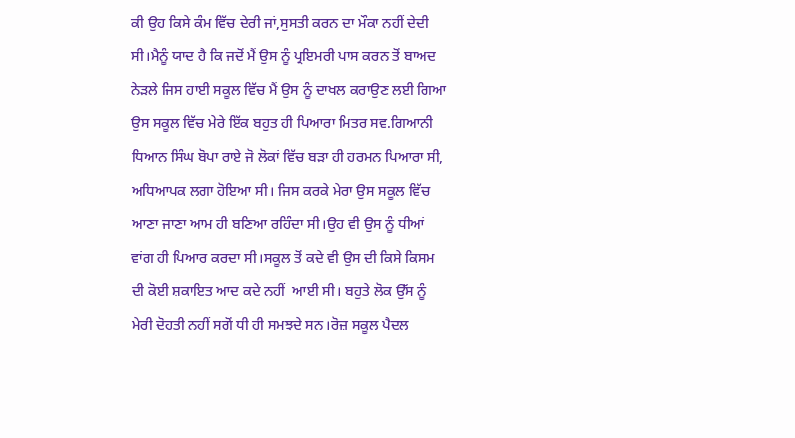ਕੀ ਉਹ ਕਿਸੇ ਕੰਮ ਵਿੱਚ ਦੇਰੀ ਜਾਂ,ਸੁਸਤੀ ਕਰਨ ਦਾ ਮੌਕਾ ਨਹੀਂ ਦੇਦੀ ਸੀ।ਮੈਨੂੰ ਯਾਦ ਹੈ ਕਿ ਜਦੋਂ ਮੈਂ ਉਸ ਨੂੰ ਪ੍ਰਇਮਰੀ ਪਾਸ ਕਰਨ ਤੋਂ ਬਾਅਦ ਨੇੜਲੇ ਜਿਸ ਹਾਈ ਸਕੂਲ ਵਿੱਚ ਮੈਂ ਉਸ ਨੂੰ ਦਾਖਲ ਕਰਾਉਣ ਲਈ ਗਿਆ ਉਸ ਸਕੂਲ ਵਿੱਚ ਮੇਰੇ ਇੱਕ ਬਹੁਤ ਹੀ ਪਿਆਰਾ ਮਿਤਰ ਸਵ.ਗਿਆਨੀ ਧਿਆਨ ਸਿੰਘ ਬੋਪਾ ਰਾਏ ਜੋ ਲੋਕਾਂ ਵਿੱਚ ਬੜਾ ਹੀ ਹਰਮਨ ਪਿਆਰਾ ਸੀ, ਅਧਿਆਪਕ ਲਗਾ ਹੋਇਆ ਸੀ। ਜਿਸ ਕਰਕੇ ਮੇਰਾ ਉਸ ਸਕੂਲ ਵਿੱਚ ਆਣਾ ਜਾਣਾ ਆਮ ਹੀ ਬਣਿਆ ਰਹਿੰਦਾ ਸੀ।ਉਹ ਵੀ ਉਸ ਨੂੰ ਧੀਆਂ ਵਾਂਗ ਹੀ ਪਿਆਰ ਕਰਦਾ ਸੀ।ਸਕੂਲ ਤੋਂ ਕਦੇ ਵੀ ਉਸ ਦੀ ਕਿਸੇ ਕਿਸਮ ਦੀ ਕੋਈ ਸ਼ਕਾਇਤ ਆਦ ਕਦੇ ਨਹੀਂ  ਆਈ ਸੀ। ਬਹੁਤੇ ਲੋਕ ਉੱਸ ਨੂੰ ਮੇਰੀ ਦੋਹਤੀ ਨਹੀਂ ਸਗੋਂ ਧੀ ਹੀ ਸਮਝਦੇ ਸਨ।ਰੋਜ਼ ਸਕੂਲ ਪੈਦਲ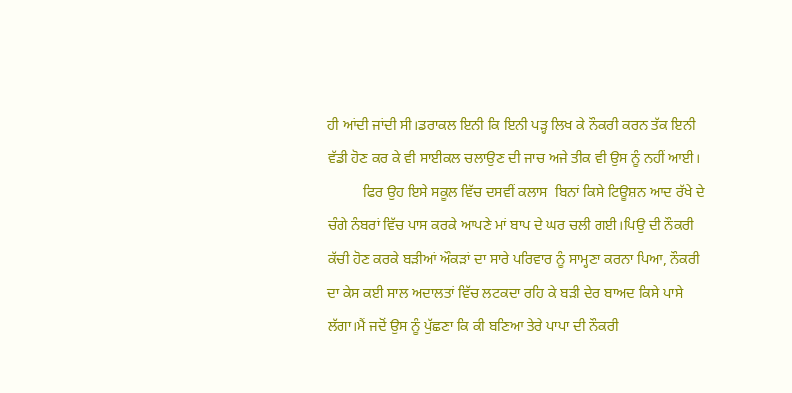ਹੀ ਆਂਦੀ ਜਾਂਦੀ ਸੀ।ਡਰਾਕਲ ਇਨੀ ਕਿ ਇਨੀ ਪੜ੍ਹ ਲਿਖ ਕੇ ਨੌਕਰੀ ਕਰਨ ਤੱਕ ਇਨੀ ਵੱਡੀ ਹੋਣ ਕਰ ਕੇ ਵੀ ਸਾਈਕਲ ਚਲਾਉਣ ਦੀ ਜਾਚ ਅਜੇ ਤੀਕ ਵੀ ਉਸ ਨੂੰ ਨਹੀਂ ਆਈ।
          ਫਿਰ ਉਹ ਇਸੇ ਸਕੂਲ ਵਿੱਚ ਦਸਵੀਂ ਕਲਾਸ  ਬਿਨਾਂ ਕਿਸੇ ਟਿਊਸ਼ਨ ਆਦ ਰੱਖੇ ਦੇ ਚੰਗੇ ਨੰਬਰਾਂ ਵਿੱਚ ਪਾਸ ਕਰਕੇ ਆਪਣੇ ਮਾਂ ਬਾਪ ਦੇ ਘਰ ਚਲੀ ਗਈ।ਪਿਉ ਦੀ ਨੌਕਰੀ ਕੱਚੀ ਹੋਣ ਕਰਕੇ ਬੜੀਆਂ ਔਕੜਾਂ ਦਾ ਸਾਰੇ ਪਰਿਵਾਰ ਨੂੰ ਸਾਮ੍ਹਣਾ ਕਰਨਾ ਪਿਆ, ਨੌਕਰੀ ਦਾ ਕੇਸ ਕਈ ਸਾਲ ਅਦਾਲਤਾਂ ਵਿੱਚ ਲਟਕਦਾ ਰਹਿ ਕੇ ਬੜੀ ਦੇਰ ਬਾਅਦ ਕਿਸੇ ਪਾਸੇ ਲੱਗਾ।ਮੈਂ ਜਦੋਂ ਉਸ ਨੂੰ ਪੁੱਛਣਾ ਕਿ ਕੀ ਬਣਿਆ ਤੇਰੇ ਪਾਪਾ ਦੀ ਨੌਕਰੀ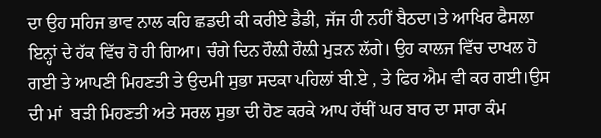ਦਾ ਉਹ ਸਹਿਜ ਭਾਵ ਨਾਲ ਕਹਿ ਛਡਦੀ ਕੀ ਕਰੀਏ ਡੈਡੀ, ਜੱਜ ਹੀ ਨਹੀਂ ਬੈਠਦਾ।ਤੇ ਆਖਿਰ ਫੈਸਲਾ ਇਨ੍ਹਾਂ ਦੇ ਹੱਕ ਵਿੱਚ ਹੋ ਹੀ ਗਿਆ। ਚੰਗੇ ਦਿਨ ਹੌਲ਼ੀ ਹੌਲ਼ੀ ਮੁੜਨ ਲੱਗੇ। ਉਹ ਕਾਲਜ ਵਿੱਚ ਦਾਖਲ ਹੋ ਗਈ ਤੇ ਆਪਣੀ ਮਿਹਣਤੀ ਤੇ ਉਦਮੀ ਸੁਭਾ ਸਦਕਾ ਪਹਿਲਾਂ ਬੀ.ਏ , ਤੇ ਫਿਰ ਐਮ ਵੀ ਕਰ ਗਈ।ਉਸ ਦੀ ਮਾਂ  ਬੜੀ ਮਿਹਣਤੀ ਅਤੇ ਸਰਲ ਸੁਭਾ ਦੀ ਹੋਣ ਕਰਕੇ ਆਪ ਹੱਥੀਂ ਘਰ ਬਾਰ ਦਾ ਸਾਰਾ ਕੰਮ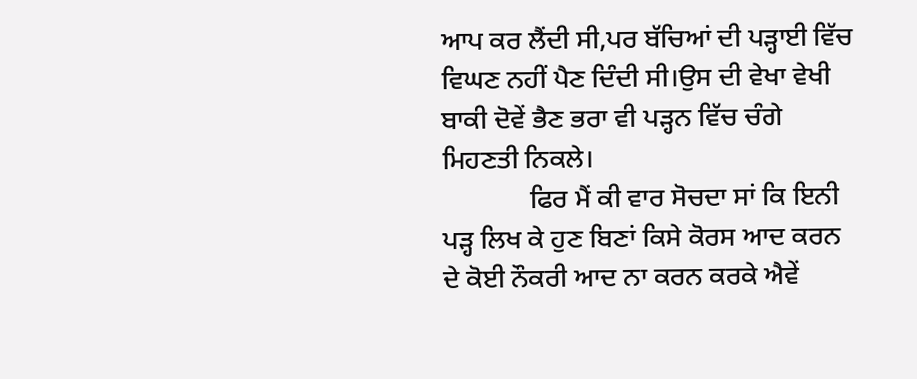ਆਪ ਕਰ ਲੈਂਦੀ ਸੀ,ਪਰ ਬੱਚਿਆਂ ਦੀ ਪੜ੍ਹਾਈ ਵਿੱਚ ਵਿਘਣ ਨਹੀਂ ਪੈਣ ਦਿੰਦੀ ਸੀ।ਉਸ ਦੀ ਵੇਖਾ ਵੇਖੀ ਬਾਕੀ ਦੋਵੇਂ ਭੈਣ ਭਰਾ ਵੀ ਪੜ੍ਹਨ ਵਿੱਚ ਚੰਗੇ ਮਿਹਣਤੀ ਨਿਕਲੇ।
             ਫਿਰ ਮੈਂ ਕੀ ਵਾਰ ਸੋਚਦਾ ਸਾਂ ਕਿ ਇਨੀ ਪੜ੍ਹ ਲਿਖ ਕੇ ਹੁਣ ਬਿਣਾਂ ਕਿਸੇ ਕੋਰਸ ਆਦ ਕਰਨ ਦੇ ਕੋਈ ਨੌਕਰੀ ਆਦ ਨਾ ਕਰਨ ਕਰਕੇ ਐਵੇਂ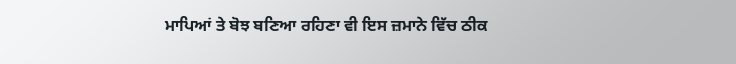ਮਾਪਿਆਂ ਤੇ ਬੋਝ ਬਣਿਆ ਰਹਿਣਾ ਵੀ ਇਸ ਜ਼ਮਾਨੇ ਵਿੱਚ ਠੀਕ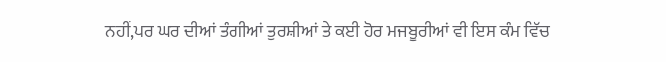ਨਹੀਂ,ਪਰ ਘਰ ਦੀਆਂ ਤੰਗੀਆਂ ਤੁਰਸ਼ੀਆਂ ਤੇ ਕਈ ਹੋਰ ਮਜਬੂਰੀਆਂ ਵੀ ਇਸ ਕੰਮ ਵਿੱਚ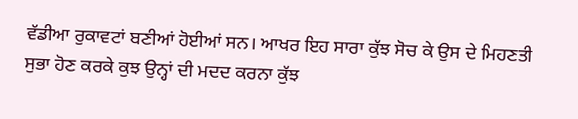ਵੱਡੀਆ ਰੁਕਾਵਟਾਂ ਬਣੀਆਂ ਹੋਈਆਂ ਸਨ। ਆਖਰ ਇਹ ਸਾਰਾ ਕੁੱਝ ਸੋਚ ਕੇ ਉਸ ਦੇ ਮਿਹਣਤੀ ਸੁਭਾ ਹੋਣ ਕਰਕੇ ਕੁਝ ਉਨ੍ਹਾਂ ਦੀ ਮਦਦ ਕਰਨਾ ਕੁੱਝ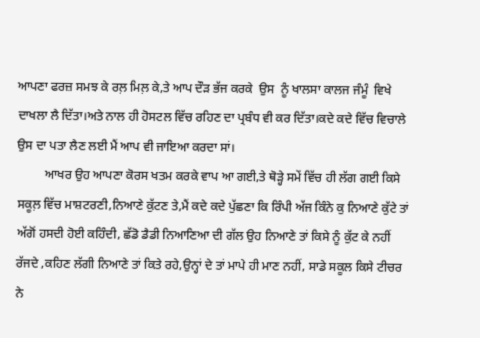ਆਪਣਾ ਫਰਜ਼ ਸਮਝ ਕੇ ਰਲ਼ ਮਿਲ਼ ਕੇ,ਤੇ ਆਪ ਦੌੜ ਭੱਜ ਕਰਕੇ  ਉਸ  ਨੂੰ ਖਾਲਸਾ ਕਾਲਜ ਜੰਮੂੰ  ਵਿਖੇ ਦਾਖਲਾ ਲੈ ਦਿੱਤਾ।ਅਤੇ ਨਾਲ ਹੀ ਹੋਸਟਲ ਵਿੱਚ ਰਹਿਣ ਦਾ ਪ੍ਰਬੰਧ ਵੀ ਕਰ ਦਿੱਤਾ।ਕਦੇ ਕਦੇ ਵਿੱਚ ਵਿਚਾਲੇ ਉਸ ਦਾ ਪਤਾ ਲੈਣ ਲਈ ਮੈਂ ਆਪ ਵੀ ਜਾਇਆ ਕਰਦਾ ਸਾਂ।
         ਆਖਰ ਉਹ ਆਪਣਾ ਕੋਰਸ ਖਤਮ ਕਰਕੇ ਵਾਪ ਆ ਗਈ,ਤੇ ਥੋੜ੍ਹੇ ਸਮੇਂ ਵਿੱਚ ਹੀ ਲੱਗ ਗਈ ਕਿਸੇ ਸਕੂਲ਼ ਵਿੱਚ ਮਾਸ਼ਟਰਣੀ,ਨਿਆਣੇ ਕੁੱਟਣ ਤੇ,ਮੈਂ ਕਦੇ ਕਦੇ ਪੁੱਛਣਾ ਕਿ ਰਿੰਪੀ ਅੱਜ ਕਿੰਨੇ ਕੁ ਨਿਆਣੇ ਕੁੱਟੇ ਤਾਂ ਅੱਗੋਂ ਹਸਦੀ ਹੋਈ ਕਹਿੰਦੀ, ਛੱਡੋ ਡੈਡੀ ਨਿਆਣਿਆ ਦੀ ਗੱਲ ਉਹ ਨਿਆਣੇ ਤਾਂ ਕਿਸੇ ਨੂੰ ਕੁੱਟ ਕੇ ਨਹੀਂ ਰੱਜਦੇ ,ਕਹਿਣ ਲੱਗੀ ਨਿਆਣੇ ਤਾਂ ਕਿਤੇ ਰਹੇ,ਉਨ੍ਹਾਂ ਦੇ ਤਾਂ ਮਾਪੇ ਹੀ ਮਾਣ ਨਹੀਂ, ਸਾਡੇ ਸਕੂਲ ਕਿਸੇ ਟੀਚਰ ਨੇ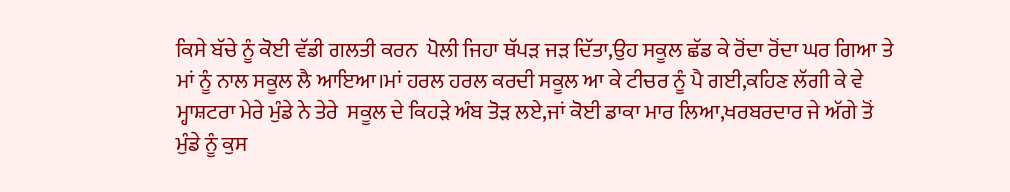ਕਿਸੇ ਬੱਚੇ ਨੂੰ ਕੋਈ ਵੱਡੀ ਗਲਤੀ ਕਰਨ  ਪੋਲੀ ਜਿਹਾ ਥੱਪੜ ਜੜ ਦਿੱਤਾ,ਉਹ ਸਕੂਲ ਛੱਡ ਕੇ ਰੋਂਦਾ ਰੋਂਦਾ ਘਰ ਗਿਆ ਤੇ ਮਾਂ ਨੂੰ ਨਾਲ ਸਕੂਲ ਲੈ ਆਇਆ।ਮਾਂ ਹਰਲ ਹਰਲ ਕਰਦੀ ਸਕੂਲ ਆ ਕੇ ਟੀਚਰ ਨੂੰ ਪੈ ਗਈ,ਕਹਿਣ ਲੱਗੀ ਕੇ ਵੇ ਮ੍ਹਾਸ਼ਟਰਾ ਮੇਰੇ ਮੁੰਡੇ ਨੇ ਤੇਰੇ  ਸਕੂਲ ਦੇ ਕਿਹੜੇ ਅੰਬ ਤੋੜ ਲਏ,ਜਾਂ ਕੋਈ ਡਾਕਾ ਮਾਰ ਲਿਆ,ਖਰਬਰਦਾਰ ਜੇ ਅੱਗੇ ਤੋਂ ਮੁੰਡੇ ਨੂੰ ਕੁਸ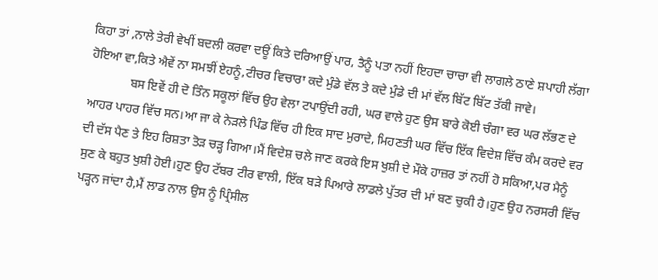ਕਿਹਾ ਤਾਂ ,ਨਾਲੇ ਤੇਰੀ ਵੇਖੀਂ ਬਦਲੀ ਕਰਵਾ ਦਊਂ ਕਿਤੇ ਦਰਿਆਉਂ ਪਾਰ, ਤੈਨੂੰ ਪਤਾ ਨਹੀਂ ਇਹਦਾ ਚਾਚਾ ਵੀ ਲਾਗਲੇ ਠਾਣੇ ਸ਼ਪਾਹੀ ਲੱਗਾ ਹੋਇਆ ਵਾ,ਕਿਤੇ ਐਵੇਂ ਨਾ ਸਮਝੀਂ ਏਹਨੂੰ,ਟੀਚਰ ਵਿਚਾਰਾ ਕਦੇ ਮੁੰਡੇ ਵੱਲ ਤੇ ਕਦੇ ਮੁੰਡੇ ਦੀ ਮਾਂ ਵੱਲ ਬਿੱਟ ਬਿੱਟ ਤੱਕੀ ਜਾਵੇ।
             ਬਸ ਇਵੇਂ ਹੀ ਦੋ ਤਿੰਨ ਸਕੂਲਾਂ ਵਿੱਚ ਉਹ ਵੇਲਾ ਟਪਾਉਂਦੀ ਰਹੀ, ਘਰ ਵਾਲੇ ਹੁਣ ਉਸ ਬਾਰੇ ਕੋਈ ਚੰਗਾ ਵਰ ਘਰ ਲੱਭਣ ਦੇ ਆਹਰ ਪਾਹਰ ਵਿੱਚ ਸਨ।ਆ ਜਾ ਕੇ ਨੇੜਲੇ ਪਿੰਡ ਵਿੱਚ ਹੀ ਇਕ ਸਾਦ ਮੁਰਾਦੇ, ਮਿਹਣਤੀ ਘਰ ਵਿੱਚ ਇੱਕ ਵਿਦੇਸ਼ ਵਿੱਚ ਕੰਮ ਕਰਦੇ ਵਰ ਦੀ ਦੱਸ ਪੈਣ ਤੇ ਇਹ ਰਿਸ਼ਤਾ ਤੋੜ ਚੜ੍ਹ ਗਿਆ।ਮੈਂ ਵਿਦੇਸ਼ ਚਲੇ ਜਾਣ ਕਰਕੇ ਇਸ ਖੁਸ਼ੀ ਦੇ ਮੌਕੇ ਹਾਜ਼ਰ ਤਾਂ ਨਹੀਂ ਹੋ ਸਕਿਆ,ਪਰ ਮੈਨੂੰ ਸੁਣ ਕੇ ਬਹੁਤ ਖੁਸ਼ੀ ਹੋਈ।ਹੁਣ ਉਹ ਟੱਬਰ ਟੀਰ ਵਾਲੀ, ਇੱਕ ਬੜੇ ਪਿਆਰੇ ਲਾਡਲੇ ਪੁੱਤਰ ਦੀ ਮਾਂ ਬਣ ਚੁਕੀ ਹੈ।ਹੁਣ ਉਹ ਨਰਸਰੀ ਵਿੱਚ ਪੜ੍ਹਨ ਜਾਂਦਾ ਹੈ,ਮੈਂ ਲਾਡ ਨਾਲ ਉਸ ਨੂੰ ਪ੍ਰਿੰਸੀਲ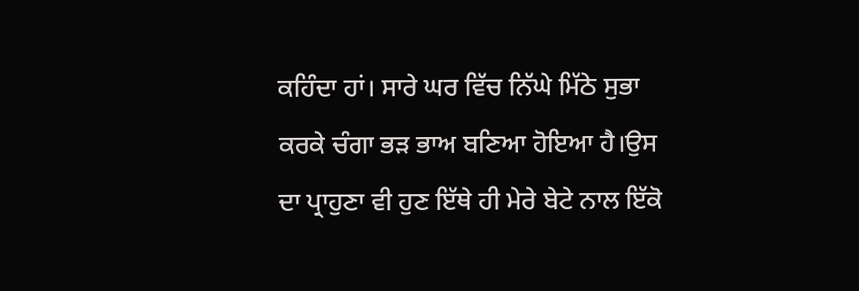ਕਹਿੰਦਾ ਹਾਂ। ਸਾਰੇ ਘਰ ਵਿੱਚ ਨਿੱਘੇ ਮਿੱਠੇ ਸੁਭਾ ਕਰਕੇ ਚੰਗਾ ਭੜ ਭਾਅ ਬਣਿਆ ਹੋਇਆ ਹੈ।ਉਸ ਦਾ ਪ੍ਰਾਹੁਣਾ ਵੀ ਹੁਣ ਇੱਥੇ ਹੀ ਮੇਰੇ ਬੇਟੇ ਨਾਲ ਇੱਕੋ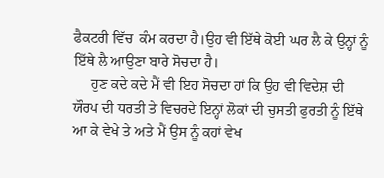ਫੈਕਟਰੀ ਵਿੱਚ  ਕੰਮ ਕਰਦਾ ਹੈ।ਉਹ ਵੀ ਇੱਥੇ ਕੋਈ ਘਰ ਲੈ ਕੇ ਉਨ੍ਹਾਂ ਨੂੰ ਇੱਥੇ ਲੈ ਆਉਣਾ ਬਾਰੇ ਸੋਚਦਾ ਹੈ।
     ਹੁਣ ਕਦੇ ਕਦੇ ਮੈਂ ਵੀ ਇਹ ਸੋਚਦਾ ਹਾਂ ਕਿ ਉਹ ਵੀ ਵਿਦੇਸ਼ ਦੀ ਯੌਰਪ ਦੀ ਧਰਤੀ ਤੇ ਵਿਚਰਦੇ ਇਨ੍ਹਾਂ ਲੋਕਾਂ ਦੀ ਚੁਸਤੀ ਫੁਰਤੀ ਨੂੰ ਇੱਥੇ ਆ ਕੇ ਵੇਖੇ ਤੇ ਅਤੇ ਮੈਂ ਉਸ ਨੂੰ ਕਹਾਂ ਵੇਖ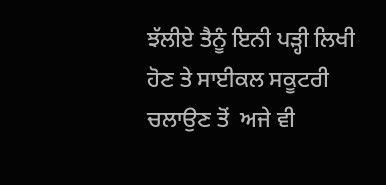ਝੱਲੀਏ ਤੈਨੂੰ ਇਨੀ ਪੜ੍ਹੀ ਲਿਖੀ ਹੋਣ ਤੇ ਸਾਈਕਲ ਸਕੂਟਰੀ ਚਲਾਉਣ ਤੋਂ  ਅਜੇ ਵੀ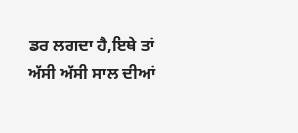ਡਰ ਲਗਦਾ ਹੈ,ਇਥੇ ਤਾਂ ਅੱਸੀ ਅੱਸੀ ਸਾਲ ਦੀਆਂ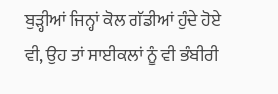ਬੁੜ੍ਹੀਆਂ ਜਿਨ੍ਹਾਂ ਕੋਲ ਗੱਡੀਆਂ ਹੁੰਦੇ ਹੋਏ ਵੀ, ਉਹ ਤਾਂ ਸਾਈਕਲਾਂ ਨੂੰ ਵੀ ਭੰਬੀਰੀ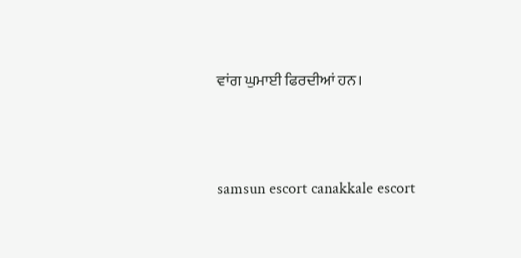ਵਾਂਗ ਘੁਮਾਈ ਫਿਰਦੀਆਂ ਹਨ।





samsun escort canakkale escort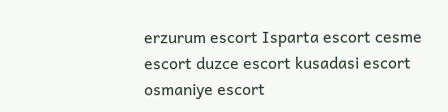erzurum escort Isparta escort cesme escort duzce escort kusadasi escort osmaniye escort